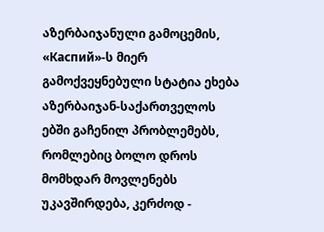აზერბაიჯანული გამოცემის, «Каспий»-ს მიერ გამოქვეყნებული სტატია ეხება აზერბაიჯან-საქართველოს
ებში გაჩენილ პრობლემებს, რომლებიც ბოლო დროს მომხდარ მოვლენებს უკავშირდება, კერძოდ -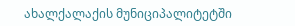ახალქალაქის მუნიციპალიტეტში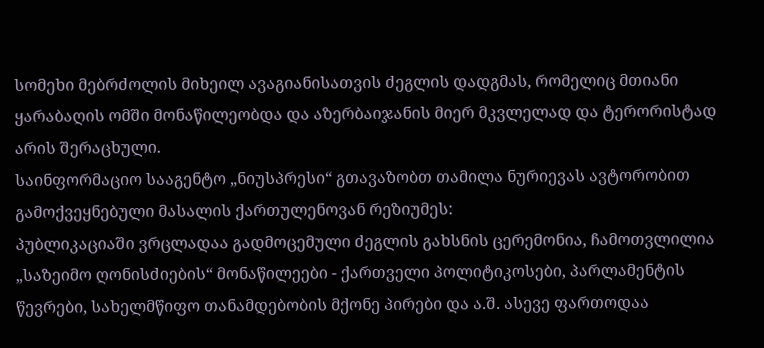სომეხი მებრძოლის მიხეილ ავაგიანისათვის ძეგლის დადგმას, რომელიც მთიანი ყარაბაღის ომში მონაწილეობდა და აზერბაიჯანის მიერ მკვლელად და ტერორისტად არის შერაცხული.
საინფორმაციო სააგენტო „ნიუსპრესი“ გთავაზობთ თამილა ნურიევას ავტორობით გამოქვეყნებული მასალის ქართულენოვან რეზიუმეს:
პუბლიკაციაში ვრცლადაა გადმოცემული ძეგლის გახსნის ცერემონია, ჩამოთვლილია „საზეიმო ღონისძიების“ მონაწილეები - ქართველი პოლიტიკოსები, პარლამენტის წევრები, სახელმწიფო თანამდებობის მქონე პირები და ა.შ. ასევე ფართოდაა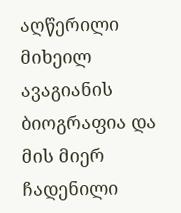აღწერილი მიხეილ ავაგიანის ბიოგრაფია და მის მიერ ჩადენილი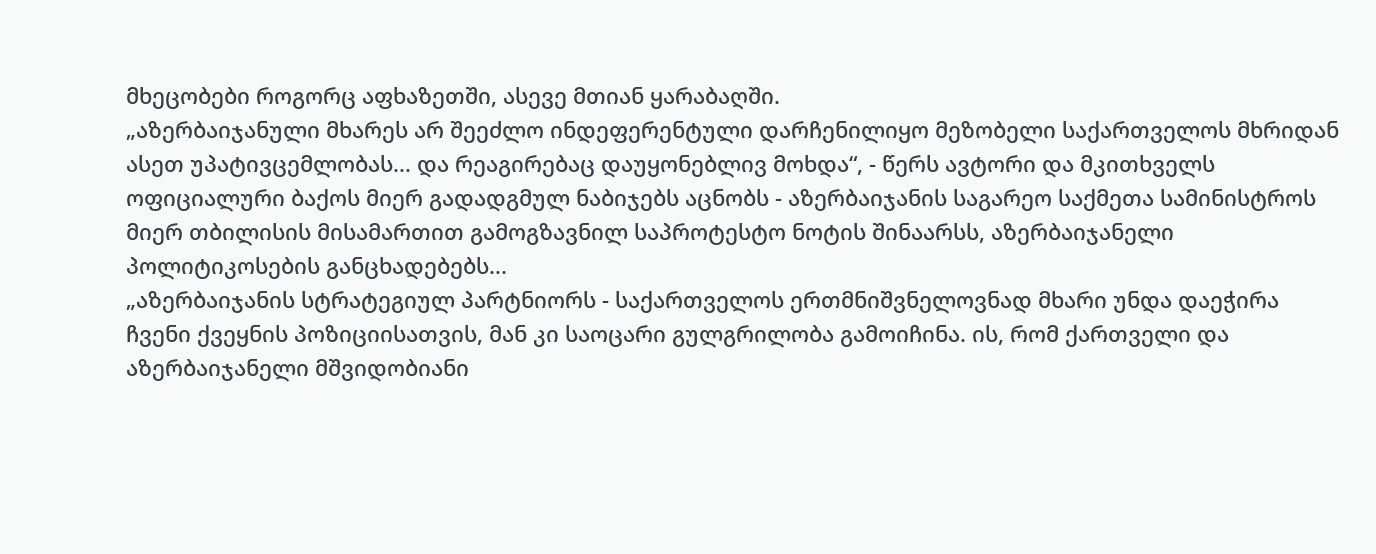მხეცობები როგორც აფხაზეთში, ასევე მთიან ყარაბაღში.
„აზერბაიჯანული მხარეს არ შეეძლო ინდეფერენტული დარჩენილიყო მეზობელი საქართველოს მხრიდან ასეთ უპატივცემლობას... და რეაგირებაც დაუყონებლივ მოხდა“, - წერს ავტორი და მკითხველს ოფიციალური ბაქოს მიერ გადადგმულ ნაბიჯებს აცნობს - აზერბაიჯანის საგარეო საქმეთა სამინისტროს მიერ თბილისის მისამართით გამოგზავნილ საპროტესტო ნოტის შინაარსს, აზერბაიჯანელი პოლიტიკოსების განცხადებებს...
„აზერბაიჯანის სტრატეგიულ პარტნიორს - საქართველოს ერთმნიშვნელოვნად მხარი უნდა დაეჭირა ჩვენი ქვეყნის პოზიციისათვის, მან კი საოცარი გულგრილობა გამოიჩინა. ის, რომ ქართველი და აზერბაიჯანელი მშვიდობიანი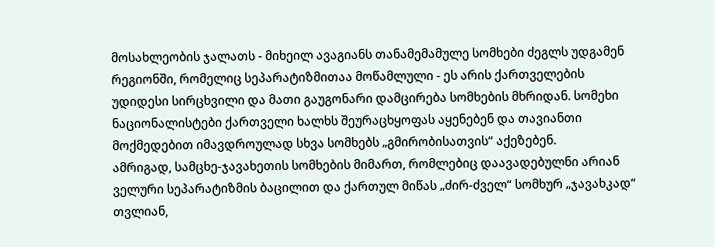მოსახლეობის ჯალათს - მიხეილ ავაგიანს თანამემამულე სომხები ძეგლს უდგამენ რეგიონში, რომელიც სეპარატიზმითაა მოწამლული - ეს არის ქართველების უდიდესი სირცხვილი და მათი გაუგონარი დამცირება სომხების მხრიდან. სომეხი ნაციონალისტები ქართველი ხალხს შეურაცხყოფას აყენებენ და თავიანთი მოქმედებით იმავდროულად სხვა სომხებს „გმირობისათვის“ აქეზებენ.
ამრიგად, სამცხე-ჯავახეთის სომხების მიმართ, რომლებიც დაავადებულნი არიან ველური სეპარატიზმის ბაცილით და ქართულ მიწას „ძირ-ძველ“ სომხურ „ჯავახკად“ თვლიან,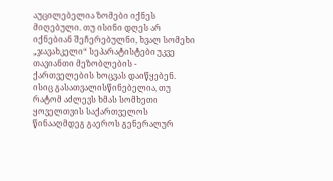აუცილებელია ზომები იქნეს მიღებული. თუ ისინი დღეს არ იქნებიან შეჩერებულნი, ხვალ სომეხი „ჯავახკელი“ სეპარატისტები უკვე თავიანთი მეზობლების - ქართველების ხოცვას დაიწყებენ. ისიც გასათვალისწინებელია, თუ რატომ აძლევს ხმას სომხეთი ყოველთვის საქართველოს წინააღმდეგ გაეროს გენერალურ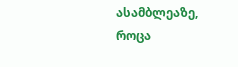ასამბლეაზე, როცა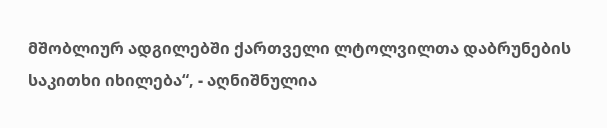მშობლიურ ადგილებში ქართველი ლტოლვილთა დაბრუნების საკითხი იხილება“, - აღნიშნულია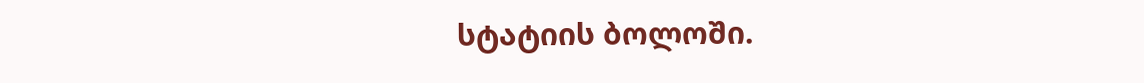სტატიის ბოლოში.